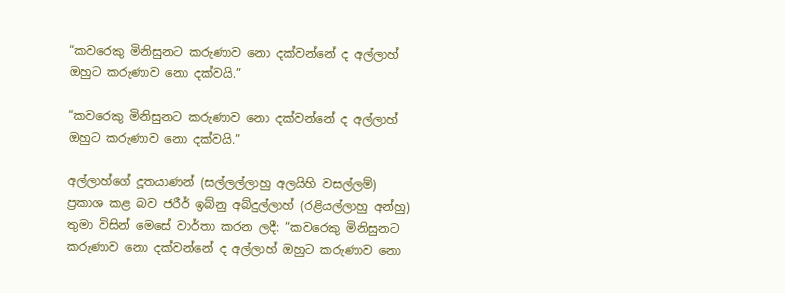“කවරෙකු මිනිසුනට කරුණාව නො දක්වන්නේ ද අල්ලාහ් ඔහුට කරුණාව නො දක්වයි.”

“කවරෙකු මිනිසුනට කරුණාව නො දක්වන්නේ ද අල්ලාහ් ඔහුට කරුණාව නො දක්වයි.”

අල්ලාහ්ගේ දූතයාණන් (සල්ලල්ලාහු අලයිහි වසල්ලම්) ප්‍රකාශ කළ බව ජරීර් ඉබ්නු අබ්දුල්ලාහ් (රළියල්ලාහු අන්හු) තුමා විසින් මෙසේ වාර්තා කරන ලදී: “කවරෙකු මිනිසුනට කරුණාව නො දක්වන්නේ ද අල්ලාහ් ඔහුට කරුණාව නො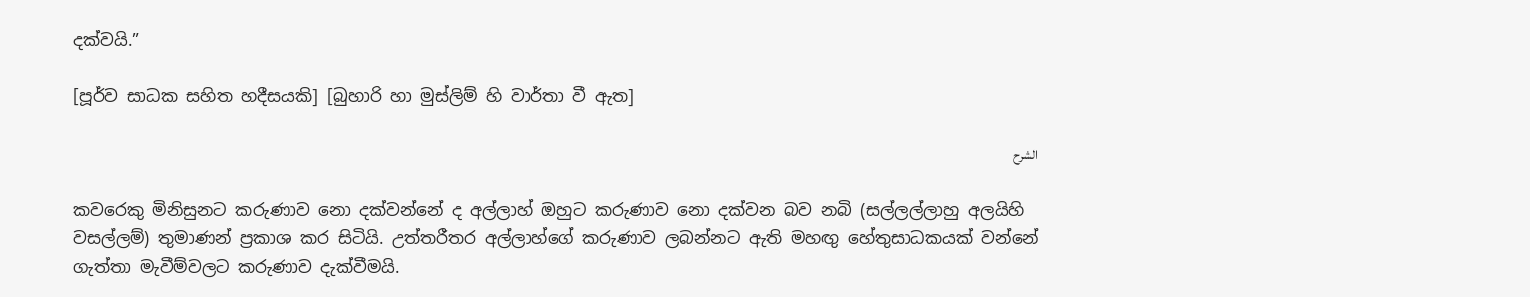දක්වයි.”

[පූර්ව සාධක සහිත හදීසයකි] [බුහාරි හා මුස්ලිම් හි වාර්තා වී ඇත]

الشرح

කවරෙකු මිනිසුනට කරුණාව නො දක්වන්නේ ද අල්ලාහ් ඔහුට කරුණාව නො දක්වන බව නබි (සල්ලල්ලාහු අලයිහි වසල්ලම්) තුමාණන් ප්‍රකාශ කර සිටියි. උත්තරීතර අල්ලාහ්ගේ කරුණාව ලබන්නට ඇති මහඟු හේතුසාධකයක් වන්නේ ගැත්තා මැවීම්වලට කරුණාව දැක්වීමයි.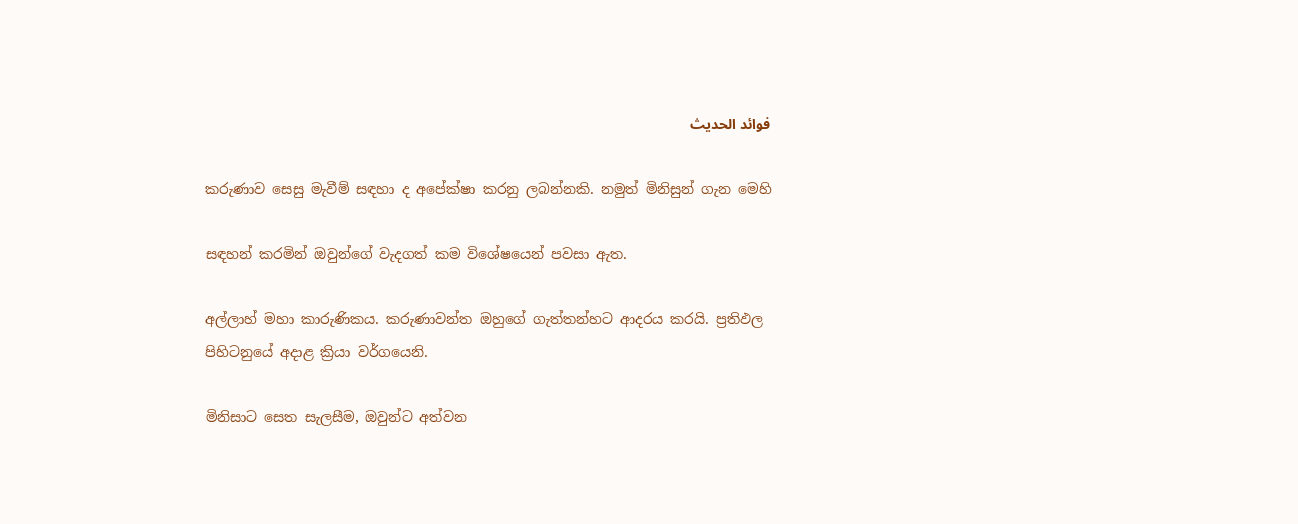فوائد الحديث

කරුණාව සෙසු මැවීම් සඳහා ද අපේක්ෂා කරනු ලබන්නකි. නමුත් මිනිසුන් ගැන මෙහි

සඳහන් කරමින් ඔවුන්ගේ වැදගත් කම විශේෂයෙන් පවසා ඇත.

අල්ලාහ් මහා කාරුණිකය. කරුණාවන්ත ඔහුගේ ගැත්තන්හට ආදරය කරයි. ප්‍රතිඵල පිහිටනුයේ අදාළ ක්‍රියා වර්ගයෙනි.

මිනිසාට සෙත සැලසීම, ඔවුන්ට අත්වන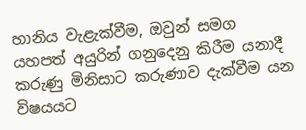හානිය වැළැක්වීම, ඔවුන් සමග යහපත් අයුරින් ගනුදෙනු කිරීම යනාදී කරුණු මිනිසාට කරුණාව දැක්වීම යන විෂයයට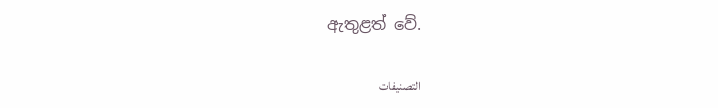ඇතුළත් වේ.

التصنيفات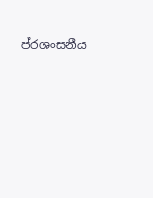ප්රශංසනීය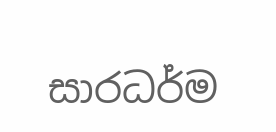සාරධර්ම